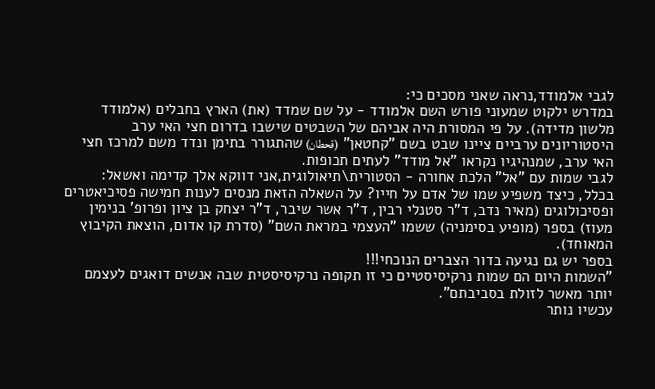לגבי אלמודד,נראה שאני מסכים כי:
במדרש ילקוט שמעוני פורש השם אלמודד - על שם שמדד (את) הארץ בחבלים (אלמודד מלשון מדידה). על פי המסורת היה אביהם של השבטים שישבו בדרום חצי האי ערב
היסטוריונים ערביים ציינו שבט בשם "קחטאן" (قحطان) שהתגורר בתימן ונדד משם למרכז חצי האי ערב, שמנהיגיו נקראו "אל מודד" לעתים תכופות.
לגבי שמות עם "אל" הלכת אחורה - הסטורית\תיאולוגית,אני דווקא אלך קדימה ואשאל:
בכלל, כיצד משפיע שמו של אדם על חייו? על השאלה הזאת מנסים לענות חמישה פסיכיאטרים ופסיכולוגים (מאיר נדב, ד"ר סטנלי רבין, ד"ר אשר שיבר, ד"ר יצחק בן ציון ופרופ' בנימין מעוז) בספר (מופיע בסימניה) ששמו "העצמי במראת השם" (סדרת קו אדום, הוצאת הקיבוץ המאוחד).
בספר יש גם נגיעה בדור הצברים הנוכחי!!!
"השמות היום הם שמות נרקיסיסטיים כי זו תקופה נרקיסיסטית שבה אנשים דואגים לעצמם יותר מאשר לזולת בסביבתם".
עכשיו נותר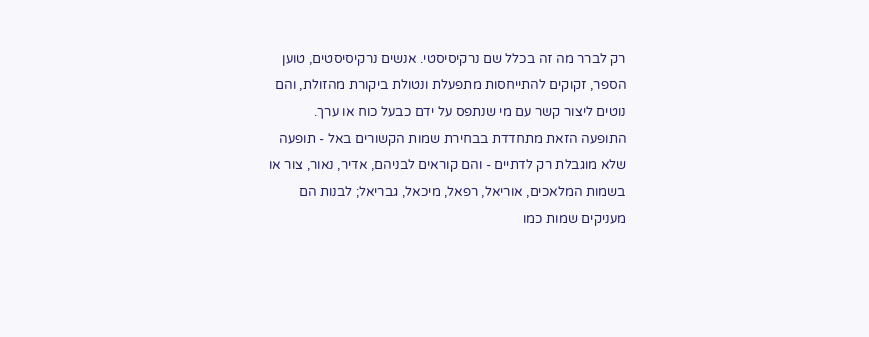רק לברר מה זה בכלל שם נרקיסיסטי. אנשים נרקיסיסטים, טוען הספר, זקוקים להתייחסות מתפעלת ונטולת ביקורת מהזולת, והם נוטים ליצור קשר עם מי שנתפס על ידם כבעל כוח או ערך.
התופעה הזאת מתחדדת בבחירת שמות הקשורים באל - תופעה שלא מוגבלת רק לדתיים - והם קוראים לבניהם, אדיר, נאור, צור או בשמות המלאכים, אוריאל, רפאל, מיכאל, גבריאל; לבנות הם מעניקים שמות כמו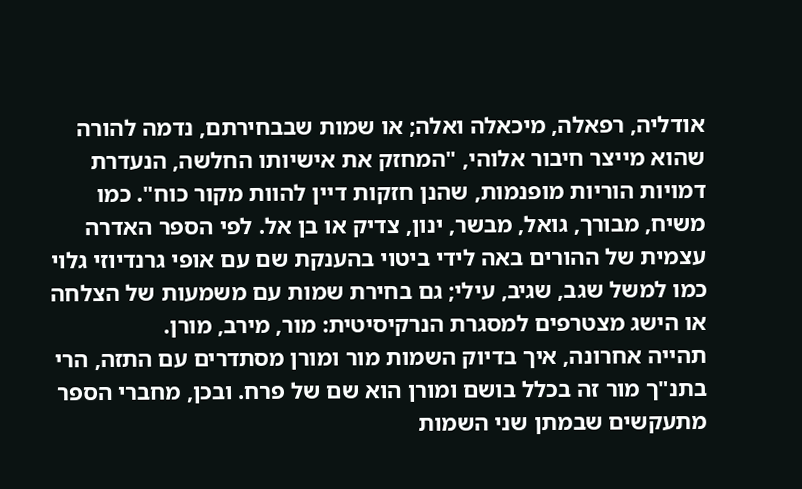אודליה, רפאלה, מיכאלה ואלה; או שמות שבבחירתם, נדמה להורה שהוא מייצר חיבור אלוהי, "המחזק את אישיותו החלשה, הנעדרת דמויות הוריות מופנמות, שהנן חזקות דיין להוות מקור כוח". כמו משיח, מבורך, גואל, מבשר, ינון, צדיק או בן אל. לפי הספר האדרה עצמית של ההורים באה לידי ביטוי בהענקת שם עם אופי גרנדיוזי גלוי כמו למשל שגב, שגיב, עילי; גם בחירת שמות עם משמעות של הצלחה או הישג מצטרפים למסגרת הנרקיסיטית: מור, מירב, מורן.
תהייה אחרונה, איך בדיוק השמות מור ומורן מסתדרים עם התזה, הרי בתנ"ך מור זה בכלל בושם ומורן הוא שם של פרח. ובכן, מחברי הספר מתעקשים שבמתן שני השמות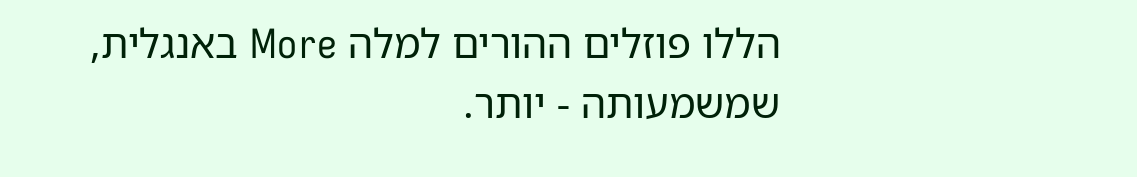הללו פוזלים ההורים למלה More באנגלית, שמשמעותה - יותר.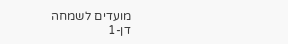מועדים לשמחה
דן-1